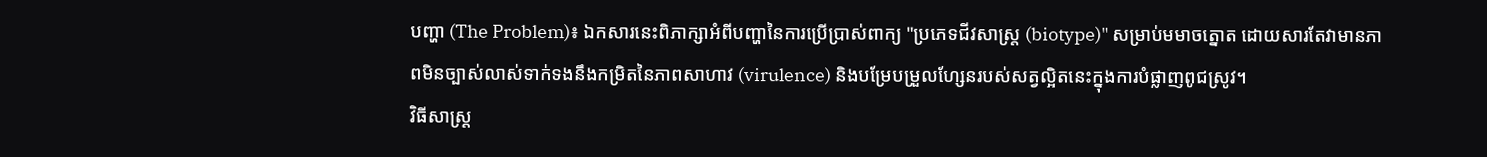បញ្ហា (The Problem)៖ ឯកសារនេះពិភាក្សាអំពីបញ្ហានៃការប្រើប្រាស់ពាក្យ "ប្រភេទជីវសាស្ត្រ (biotype)" សម្រាប់មមាចត្នោត ដោយសារតែវាមានភាពមិនច្បាស់លាស់ទាក់ទងនឹងកម្រិតនៃភាពសាហាវ (virulence) និងបម្រែបម្រួលហ្សែនរបស់សត្វល្អិតនេះក្នុងការបំផ្លាញពូជស្រូវ។
វិធីសាស្ត្រ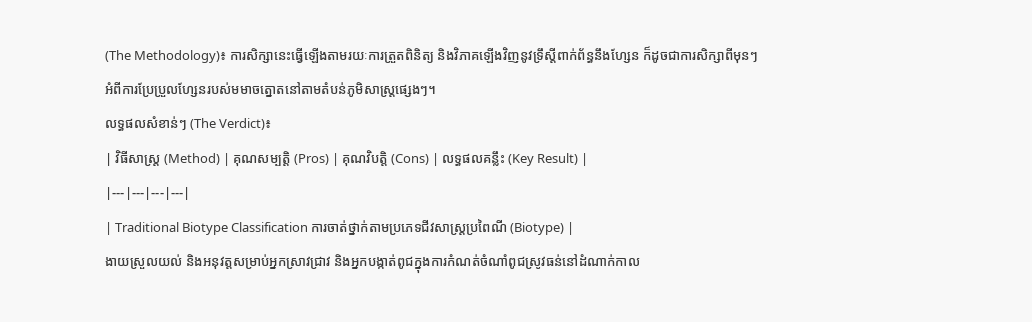(The Methodology)៖ ការសិក្សានេះធ្វើឡើងតាមរយៈការត្រួតពិនិត្យ និងវិភាគឡើងវិញនូវទ្រឹស្តីពាក់ព័ន្ធនឹងហ្សែន ក៏ដូចជាការសិក្សាពីមុនៗអំពីការប្រែប្រួលហ្សែនរបស់មមាចត្នោតនៅតាមតំបន់ភូមិសាស្ត្រផ្សេងៗ។
លទ្ធផលសំខាន់ៗ (The Verdict)៖
| វិធីសាស្ត្រ (Method) | គុណសម្បត្តិ (Pros) | គុណវិបត្តិ (Cons) | លទ្ធផលគន្លឹះ (Key Result) |
|---|---|---|---|
| Traditional Biotype Classification ការចាត់ថ្នាក់តាមប្រភេទជីវសាស្ត្រប្រពៃណី (Biotype) |
ងាយស្រួលយល់ និងអនុវត្តសម្រាប់អ្នកស្រាវជ្រាវ និងអ្នកបង្កាត់ពូជក្នុងការកំណត់ចំណាំពូជស្រូវធន់នៅដំណាក់កាល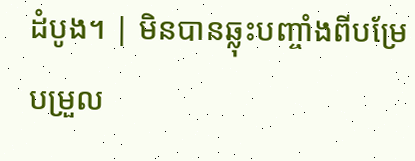ដំបូង។ | មិនបានឆ្លុះបញ្ចាំងពីបម្រែបម្រួល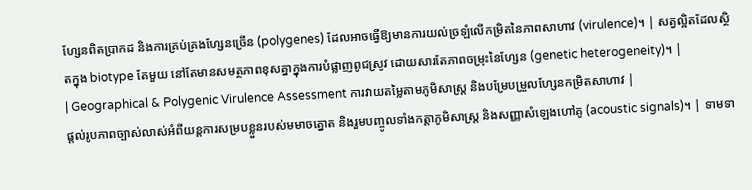ហ្សែនពិតប្រាកដ និងការគ្រប់គ្រងហ្សែនច្រើន (polygenes) ដែលអាចធ្វើឱ្យមានការយល់ច្រឡំលើកម្រិតនៃភាពសាហាវ (virulence)។ | សត្វល្អិតដែលស្ថិតក្នុង biotype តែមួយ នៅតែមានសមត្ថភាពខុសគ្នាក្នុងការបំផ្លាញពូជស្រូវ ដោយសារតែភាពចម្រុះនៃហ្សែន (genetic heterogeneity)។ |
| Geographical & Polygenic Virulence Assessment ការវាយតម្លៃតាមភូមិសាស្ត្រ និងបម្រែបម្រួលហ្សែនកម្រិតសាហាវ |
ផ្តល់រូបភាពច្បាស់លាស់អំពីយន្តការសម្របខ្លួនរបស់មមាចត្នោត និងរួមបញ្ចូលទាំងកត្តាភូមិសាស្ត្រ និងសញ្ញាសំឡេងហៅគូ (acoustic signals)។ | ទាមទា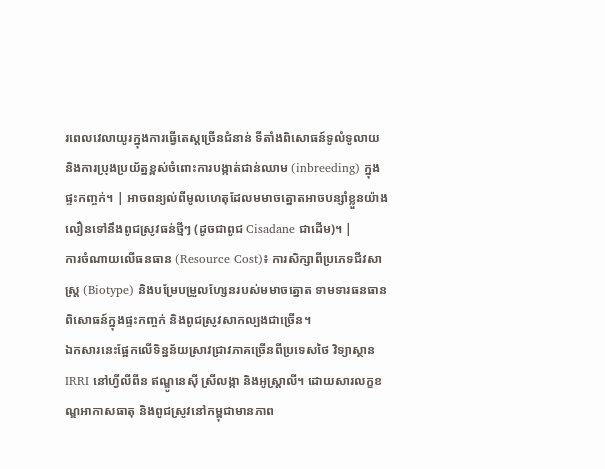រពេលវេលាយូរក្នុងការធ្វើតេស្តច្រើនជំនាន់ ទីតាំងពិសោធន៍ទូលំទូលាយ និងការប្រុងប្រយ័ត្នខ្ពស់ចំពោះការបង្កាត់ជាន់ឈាម (inbreeding) ក្នុងផ្ទះកញ្ចក់។ | អាចពន្យល់ពីមូលហេតុដែលមមាចត្នោតអាចបន្សាំខ្លួនយ៉ាងលឿនទៅនឹងពូជស្រូវធន់ថ្មីៗ (ដូចជាពូជ Cisadane ជាដើម)។ |
ការចំណាយលើធនធាន (Resource Cost)៖ ការសិក្សាពីប្រភេទជីវសាស្ត្រ (Biotype) និងបម្រែបម្រួលហ្សែនរបស់មមាចត្នោត ទាមទារធនធានពិសោធន៍ក្នុងផ្ទះកញ្ចក់ និងពូជស្រូវសាកល្បងជាច្រើន។
ឯកសារនេះផ្អែកលើទិន្នន័យស្រាវជ្រាវភាគច្រើនពីប្រទេសថៃ វិទ្យាស្ថាន IRRI នៅហ្វីលីពីន ឥណ្ឌូនេស៊ី ស្រីលង្កា និងអូស្ត្រាលី។ ដោយសារលក្ខខណ្ឌអាកាសធាតុ និងពូជស្រូវនៅកម្ពុជាមានភាព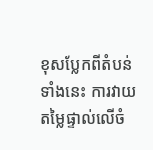ខុសប្លែកពីតំបន់ទាំងនេះ ការវាយតម្លៃផ្ទាល់លើចំ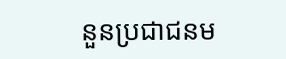នួនប្រជាជនម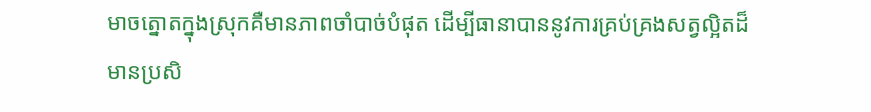មាចត្នោតក្នុងស្រុកគឺមានភាពចាំបាច់បំផុត ដើម្បីធានាបាននូវការគ្រប់គ្រងសត្វល្អិតដ៏មានប្រសិ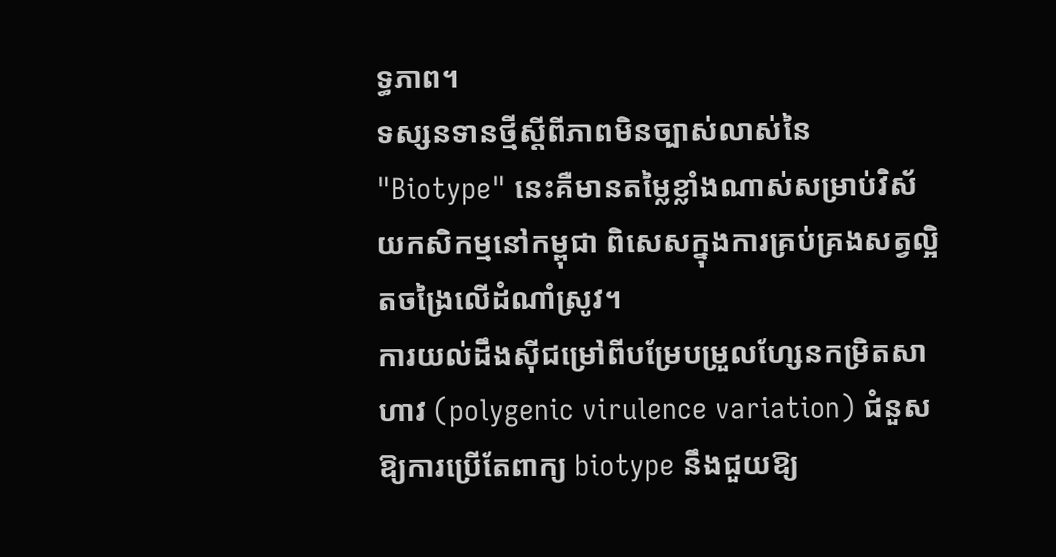ទ្ធភាព។
ទស្សនទានថ្មីស្តីពីភាពមិនច្បាស់លាស់នៃ "Biotype" នេះគឺមានតម្លៃខ្លាំងណាស់សម្រាប់វិស័យកសិកម្មនៅកម្ពុជា ពិសេសក្នុងការគ្រប់គ្រងសត្វល្អិតចង្រៃលើដំណាំស្រូវ។
ការយល់ដឹងស៊ីជម្រៅពីបម្រែបម្រួលហ្សែនកម្រិតសាហាវ (polygenic virulence variation) ជំនួសឱ្យការប្រើតែពាក្យ biotype នឹងជួយឱ្យ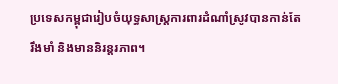ប្រទេសកម្ពុជារៀបចំយុទ្ធសាស្ត្រការពារដំណាំស្រូវបានកាន់តែរឹងមាំ និងមាននិរន្តរភាព។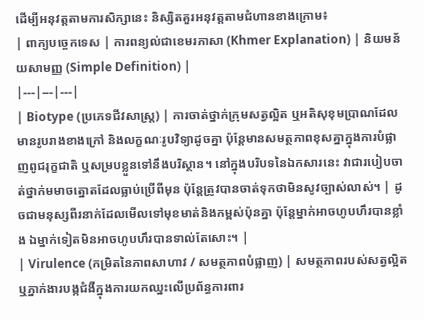ដើម្បីអនុវត្តតាមការសិក្សានេះ និស្សិតគួរអនុវត្តតាមជំហានខាងក្រោម៖
| ពាក្យបច្ចេកទេស | ការពន្យល់ជាខេមរភាសា (Khmer Explanation) | និយមន័យសាមញ្ញ (Simple Definition) |
|---|---|---|
| Biotype (ប្រភេទជីវសាស្ត្រ) | ការចាត់ថ្នាក់ក្រុមសត្វល្អិត ឬអតិសុខុមប្រាណដែលមានរូបរាងខាងក្រៅ និងលក្ខណៈរូបវិទ្យាដូចគ្នា ប៉ុន្តែមានសមត្ថភាពខុសគ្នាក្នុងការបំផ្លាញពូជរុក្ខជាតិ ឬសម្របខ្លួនទៅនឹងបរិស្ថាន។ នៅក្នុងបរិបទនៃឯកសារនេះ វាជារបៀបចាត់ថ្នាក់មមាចត្នោតដែលធ្លាប់ប្រើពីមុន ប៉ុន្តែត្រូវបានចាត់ទុកថាមិនសូវច្បាស់លាស់។ | ដូចជាមនុស្សពីរនាក់ដែលមើលទៅមុខមាត់និងកម្ពស់ប៉ុនគ្នា ប៉ុន្តែម្នាក់អាចហូបហឹរបានខ្លាំង ឯម្នាក់ទៀតមិនអាចហូបហឹរបានទាល់តែសោះ។ |
| Virulence (កម្រិតនៃភាពសាហាវ / សមត្ថភាពបំផ្លាញ) | សមត្ថភាពរបស់សត្វល្អិត ឬភ្នាក់ងារបង្កជំងឺក្នុងការយកឈ្នះលើប្រព័ន្ធការពារ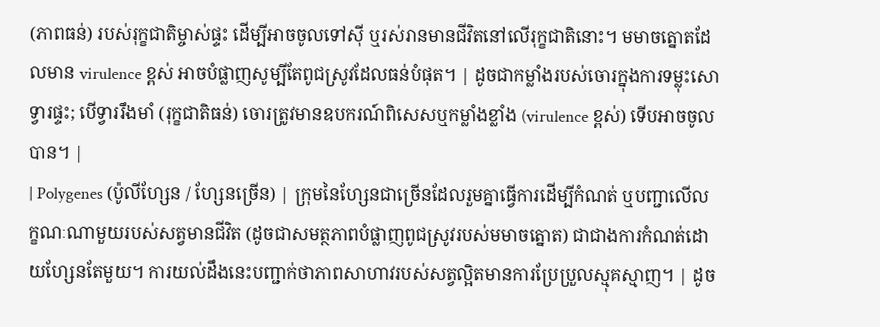(ភាពធន់) របស់រុក្ខជាតិម្ចាស់ផ្ទះ ដើម្បីអាចចូលទៅស៊ី ឬរស់រានមានជីវិតនៅលើរុក្ខជាតិនោះ។ មមាចត្នោតដែលមាន virulence ខ្ពស់ អាចបំផ្លាញសូម្បីតែពូជស្រូវដែលធន់បំផុត។ | ដូចជាកម្លាំងរបស់ចោរក្នុងការទម្លុះសោទ្វារផ្ទះ; បើទ្វាររឹងមាំ (រុក្ខជាតិធន់) ចោរត្រូវមានឧបករណ៍ពិសេសឬកម្លាំងខ្លាំង (virulence ខ្ពស់) ទើបអាចចូលបាន។ |
| Polygenes (ប៉ូលីហ្សែន / ហ្សែនច្រើន) | ក្រុមនៃហ្សែនជាច្រើនដែលរួមគ្នាធ្វើការដើម្បីកំណត់ ឬបញ្ជាលើលក្ខណៈណាមួយរបស់សត្វមានជីវិត (ដូចជាសមត្ថភាពបំផ្លាញពូជស្រូវរបស់មមាចត្នោត) ជាជាងការកំណត់ដោយហ្សែនតែមួយ។ ការយល់ដឹងនេះបញ្ជាក់ថាភាពសាហាវរបស់សត្វល្អិតមានការប្រែប្រួលស្មុគស្មាញ។ | ដូច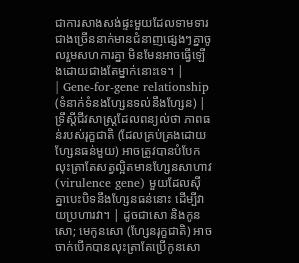ជាការសាងសង់ផ្ទះមួយដែលទាមទារជាងច្រើននាក់មានជំនាញផ្សេងៗគ្នាចូលរួមសហការគ្នា មិនមែនអាចធ្វើឡើងដោយជាងតែម្នាក់នោះទេ។ |
| Gene-for-gene relationship (ទំនាក់ទំនងហ្សែនទល់នឹងហ្សែន) | ទ្រឹស្តីជីវសាស្ត្រដែលពន្យល់ថា ភាពធន់របស់រុក្ខជាតិ (ដែលគ្រប់គ្រងដោយហ្សែនធន់មួយ) អាចត្រូវបានបំបែកលុះត្រាតែសត្វល្អិតមានហ្សែនសាហាវ (virulence gene) មួយដែលស៊ីគ្នាបេះបិទនឹងហ្សែនធន់នោះ ដើម្បីវាយប្រហារវា។ | ដូចជាសោ និងកូនសោ; មេកូនសោ (ហ្សែនរុក្ខជាតិ) អាចចាក់បើកបានលុះត្រាតែប្រើកូនសោ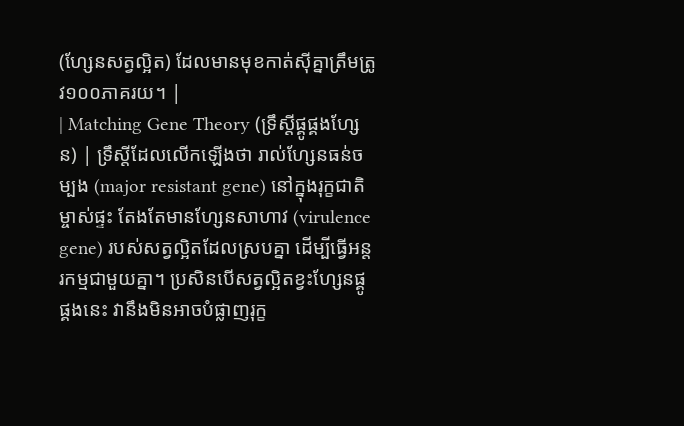(ហ្សែនសត្វល្អិត) ដែលមានមុខកាត់ស៊ីគ្នាត្រឹមត្រូវ១០០ភាគរយ។ |
| Matching Gene Theory (ទ្រឹស្តីផ្គូផ្គងហ្សែន) | ទ្រឹស្តីដែលលើកឡើងថា រាល់ហ្សែនធន់ចម្បង (major resistant gene) នៅក្នុងរុក្ខជាតិម្ចាស់ផ្ទះ តែងតែមានហ្សែនសាហាវ (virulence gene) របស់សត្វល្អិតដែលស្របគ្នា ដើម្បីធ្វើអន្តរកម្មជាមួយគ្នា។ ប្រសិនបើសត្វល្អិតខ្វះហ្សែនផ្គូផ្គងនេះ វានឹងមិនអាចបំផ្លាញរុក្ខ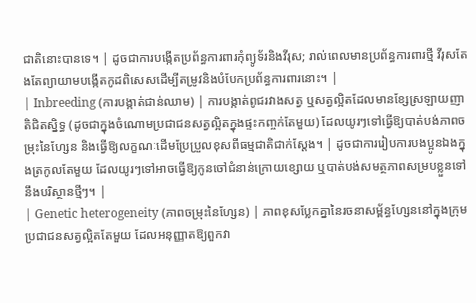ជាតិនោះបានទេ។ | ដូចជាការបង្កើតប្រព័ន្ធការពារកុំព្យូទ័រនិងវីរុស; រាល់ពេលមានប្រព័ន្ធការពារថ្មី វីរុសតែងតែព្យាយាមបង្កើតកូដពិសេសដើម្បីតម្រូវនិងបំបែកប្រព័ន្ធការពារនោះ។ |
| Inbreeding (ការបង្កាត់ជាន់ឈាម) | ការបង្កាត់ពូជរវាងសត្វ ឬសត្វល្អិតដែលមានខ្សែស្រឡាយញាតិជិតស្និទ្ធ (ដូចជាក្នុងចំណោមប្រជាជនសត្វល្អិតក្នុងផ្ទះកញ្ចក់តែមួយ) ដែលយូរៗទៅធ្វើឱ្យបាត់បង់ភាពចម្រុះនៃហ្សែន និងធ្វើឱ្យលក្ខណៈដើមប្រែប្រួលខុសពីធម្មជាតិជាក់ស្តែង។ | ដូចជាការរៀបការបងប្អូនឯងក្នុងត្រកូលតែមួយ ដែលយូរៗទៅអាចធ្វើឱ្យកូនចៅជំនាន់ក្រោយខ្សោយ ឬបាត់បង់សមត្ថភាពសម្របខ្លួនទៅនឹងបរិស្ថានថ្មីៗ។ |
| Genetic heterogeneity (ភាពចម្រុះនៃហ្សែន) | ភាពខុសប្លែកគ្នានៃរចនាសម្ព័ន្ធហ្សែននៅក្នុងក្រុមប្រជាជនសត្វល្អិតតែមួយ ដែលអនុញ្ញាតឱ្យពួកវា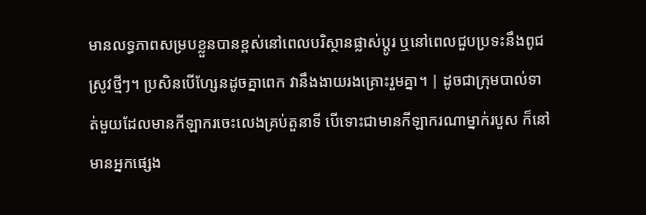មានលទ្ធភាពសម្របខ្លួនបានខ្ពស់នៅពេលបរិស្ថានផ្លាស់ប្តូរ ឬនៅពេលជួបប្រទះនឹងពូជស្រូវថ្មីៗ។ ប្រសិនបើហ្សែនដូចគ្នាពេក វានឹងងាយរងគ្រោះរួមគ្នា។ | ដូចជាក្រុមបាល់ទាត់មួយដែលមានកីឡាករចេះលេងគ្រប់តួនាទី បើទោះជាមានកីឡាករណាម្នាក់របួស ក៏នៅមានអ្នកផ្សេង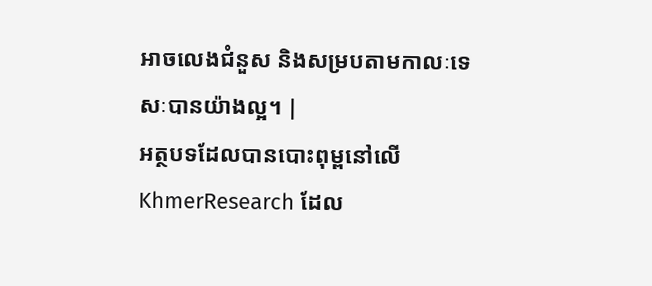អាចលេងជំនួស និងសម្របតាមកាលៈទេសៈបានយ៉ាងល្អ។ |
អត្ថបទដែលបានបោះពុម្ពនៅលើ KhmerResearch ដែល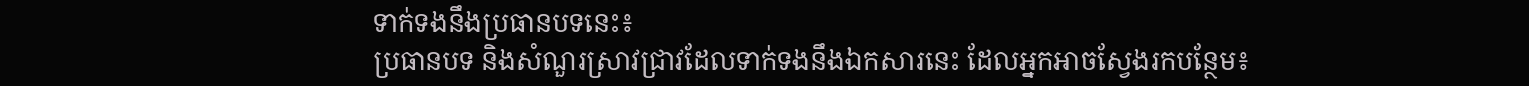ទាក់ទងនឹងប្រធានបទនេះ៖
ប្រធានបទ និងសំណួរស្រាវជ្រាវដែលទាក់ទងនឹងឯកសារនេះ ដែលអ្នកអាចស្វែងរកបន្ថែម៖